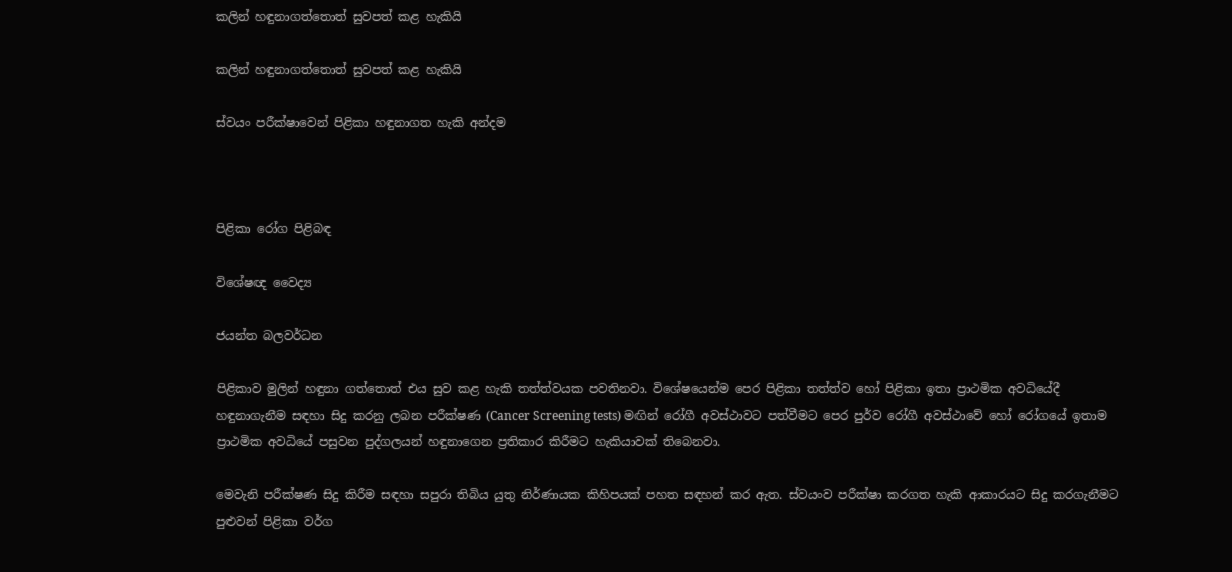කලින් හඳුනාගත්තොත් සුවපත් කළ හැකියි

කලින් හඳුනාගත්තොත් සුවපත් කළ හැකියි

ස්වයං පරීක්ෂාවෙන් පිළිකා හඳුනාගත හැකි අන්දම



පිළිකා රෝග පිළිබඳ

විශේෂඥ වෛද්‍ය

ජයන්ත බලවර්ධන

පිළිකාව මුලින් හඳුනා ගත්තොත් එය සුව කළ හැකි තත්ත්වයක පවතිනවා. විශේෂයෙන්ම පෙර පිළිකා තත්ත්ව හෝ පිළිකා ඉතා ප්‍රාථමික අවධියේදී හඳුනාගැනීම සඳහා සිදු කරනු ලබන පරීක්ෂණ (Cancer Screening tests) මඟින් රෝගී අවස්ථාවට පත්වීමට පෙර පුර්ව රෝගී අවස්ථාවේ හෝ රෝගයේ ඉතාම ප්‍රාථමික අවධියේ පසුවන පුද්ගලයන් හඳුනාගෙන ප්‍රතිකාර කිරීමට හැකියාවක් තිබෙනවා.

මෙවැනි පරීක්ෂණ සිදු කිරීම සඳහා සපුරා තිබිය යුතු නිර්ණායක කිහිපයක් පහත සඳහන් කර ඇත. ස්වයංව පරීක්ෂා කරගත හැකි ආකාරයට සිදු කරගැනීමට පුළුවන් පිළිකා වර්ග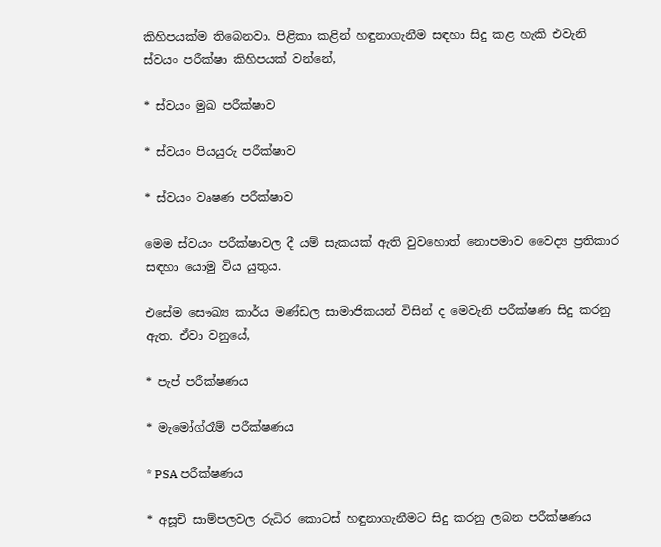කිහිපයක්ම තිබෙනවා. පිළිකා කළින් හඳුනාගැනීම සඳහා සිදු කළ හැකි එවැනි ස්වයං පරීක්ෂා කිහිපයක් වන්නේ,

* ස්වයං මුඛ පරීක්ෂාව

* ස්වයං පියයුරු පරීක්ෂාව

* ස්වයං වෘෂණ පරීක්ෂාව

මෙම ස්වයං පරීක්ෂාවල දී යම් සැකයක් ඇති වුවහොත් නොපමාව වෛද්‍ය ප්‍රතිකාර සඳහා යොමු විය යුතුය.

එසේම සෞඛ්‍ය කාර්ය මණ්ඩල සාමාජිකයන් විසින් ද මෙවැනි පරීක්ෂණ සිදු කරනු ඇත. ඒවා වනුයේ,

* පැප් පරීක්ෂණය

* මැමෝග්රෑම් පරීක්ෂණය

* PSA පරීක්ෂණය

* අසූචි සාම්පලවල රුධිර කොටස් හඳුනාගැනීමට සිදු කරනු ලබන පරීක්ෂණය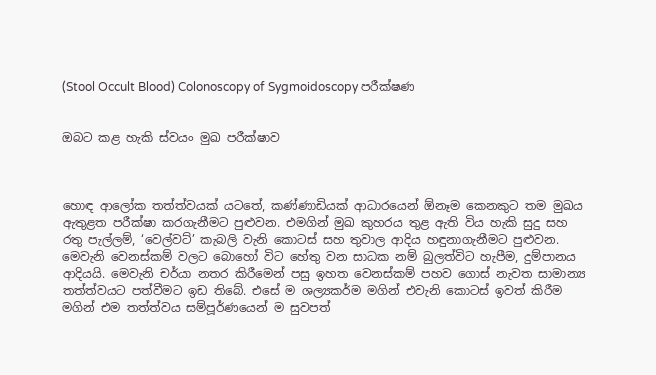(Stool Occult Blood) Colonoscopy of Sygmoidoscopy පරීක්ෂණ


ඔබට කළ හැකි ස්වයං මුඛ පරීක්ෂාව



හොඳ ආලෝක තත්ත්වයක් යටතේ, කණ්ණාඩියක් ආධාරයෙන් ඕනෑම කෙනකුට තම මුඛය ඇතුළත පරීක්ෂා කරගැනීමට පුළුවන. එමගින් මුඛ කුහරය තුළ ඇති විය හැකි සුදු සහ රතු පැල්ලම්, ‘වෙල්වට්’ කැබලි වැනි කොටස් සහ තුවාල ආදිය හඳුනාගැනීමට පුළුවන. මෙවැනි වෙනස්කම් වලට බොහෝ විට හේතු වන සාධක නම් බුලත්විට හැපීම, දුම්පානය ආදියයි. මෙවැනි චර්යා නතර කිරීමෙන් පසු ඉහත වෙනස්කම් පහව ගොස් නැවත සාමාන්‍ය තත්ත්වයට පත්වීමට ඉඩ තිබේ. එසේ ම ශල්‍යකර්ම මගින් එවැනි කොටස් ඉවත් කිරීම මගින් එම තත්ත්වය සම්පූර්ණයෙන් ම සුවපත්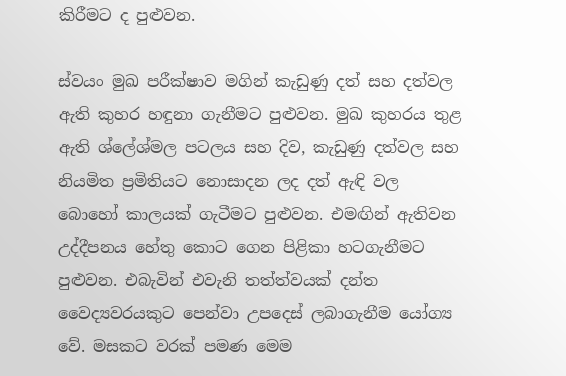කිරීමට ද පුළුවන.

ස්වයං මුඛ පරීක්ෂාව මගින් කැඩුණු දත් සහ දත්වල ඇති කුහර හඳුනා ගැනීමට පුළුවන. මුඛ කුහරය තුළ ඇති ශ්ලේශ්මල පටලය සහ දිව, කැඩුණු දත්වල සහ නියමිත ප්‍රමිතියට නොසාදන ලද දත් ඇඳි වල බොහෝ කාලයක් ගැටීමට පුළුවන. එමඟින් ඇතිවන උද්දීපනය හේතු කොට ගෙන පිළිකා හටගැනීමට පුළුවන. එබැවින් එවැනි තත්ත්වයක් දන්ත වෛද්‍යවරයකුට පෙන්වා උපදෙස් ලබාගැනීම යෝග්‍ය වේ. මසකට වරක් පමණ මෙම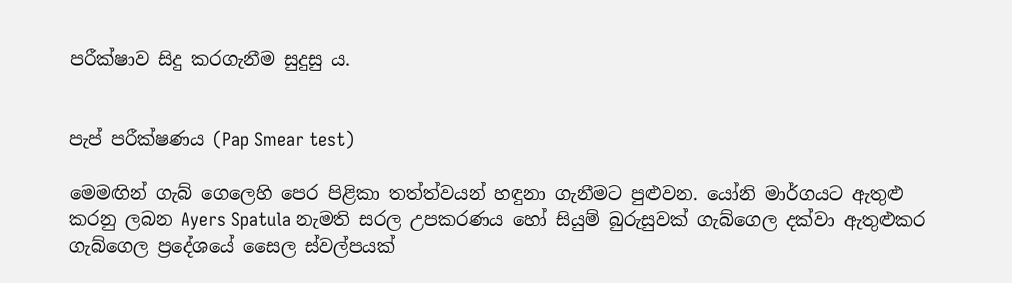පරීක්ෂාව සිදු කරගැනීම සුදුසු ය.


පැප් පරීක්ෂණය (Pap Smear test)

මෙමඟින් ගැබ් ගෙලෙහි පෙර පිළිකා තත්ත්වයන් හඳුනා ගැනීමට පුළුවන. යෝනි මාර්ගයට ඇතුළු කරනු ලබන Ayers Spatula නැමති සරල උපකරණය හෝ සියුම් බුරුසුවක් ගැබ්ගෙල දක්වා ඇතුළුකර ගැබ්ගෙල ප්‍රදේශයේ සෛල ස්වල්පයක්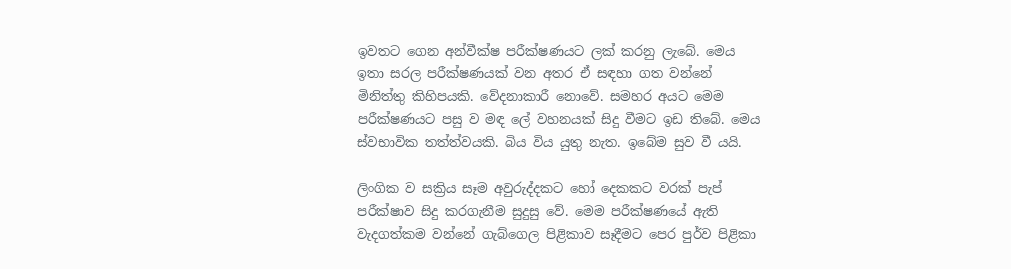ඉවතට ගෙන අන්වීක්ෂ පරීක්ෂණයට ලක් කරනු ලැබේ. මෙය ඉතා සරල පරීක්ෂණයක් වන අතර ඒ සඳහා ගත වන්නේ මිනිත්තු කිහිපයකි. වේදනාකාරී නොවේ. සමහර අයට මෙම පරීක්ෂණයට පසු ව මඳ ලේ වහනයක් සිදු වීමට ඉඩ තිබේ. මෙය ස්වභාවික තත්ත්වයකි. බිය විය යුතු නැත. ඉබේම සුව වී යයි.

ලිංගික ව සක්‍රිය සෑම අවුරුද්දකට හෝ දෙකකට වරක් පැප් පරීක්ෂාව සිදු කරගැනීම සුදුසු වේ. මෙම පරීක්ෂණයේ ඇති වැදගත්කම වන්නේ ගැබ්ගෙල පිළිකාව සෑදීමට පෙර පුර්ව පිළිකා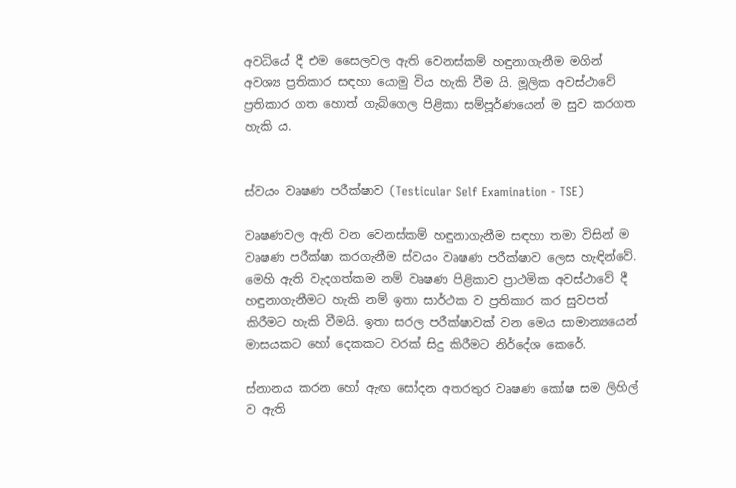අවධියේ දී එම සෛලවල ඇති වෙනස්කම් හඳුනාගැනීම මගින් අවශ්‍ය ප්‍රතිකාර සඳහා යොමු විය හැකි වීම යි. මූලික අවස්ථාවේ ප්‍රතිකාර ගත හොත් ගැබ්ගෙල පිළිකා සම්පූර්ණයෙන් ම සුව කරගත හැකි ය.


ස්වයං වෘෂණ පරීක්ෂාව (Testicular Self Examination - TSE)

වෘෂණවල ඇති වන වෙනස්කම් හඳුනාගැනීම සඳහා තමා විසින් ම වෘෂණ පරීක්ෂා කරගැනීම ස්වයං වෘෂණ පරීක්ෂාව ලෙස හැඳින්වේ. මෙහි ඇති වැදගත්කම නම් වෘෂණ පිළිකාව ප්‍රාථමික අවස්ථාවේ දී හඳුනාගැනීමට හැකි නම් ඉතා සාර්ථක ව ප්‍රතිකාර කර සුවපත් කිරීමට හැකි වීමයි. ඉතා සරල පරීක්ෂාවක් වන මෙය සාමාන්‍යයෙන් මාසයකට හෝ දෙකකට වරක් සිදු කිරීමට නිර්දේශ කෙරේ.

ස්නානය කරන හෝ ඇඟ සෝදන අතරතුර වෘෂණ කෝෂ සම ලිහිල් ව ඇති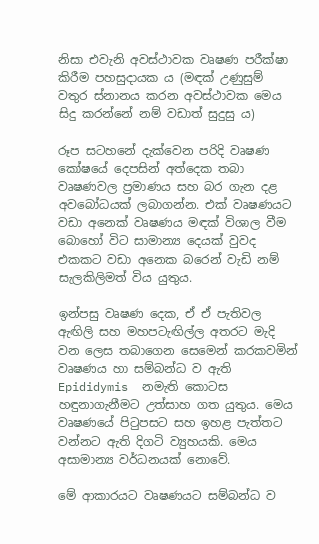නිසා එවැනි අවස්ථාවක වෘෂණ පරීක්ෂා කිරීම පහසුදායක ය (මඳක් උණුසුම් වතුර ස්නානය කරන අවස්ථාවක මෙය සිදු කරන්නේ නම් වඩාත් සුදුසු ය)

රූප සටහනේ දැක්වෙන පරිදි වෘෂණ කෝෂයේ දෙපසින් අත්දෙක තබා වෘෂණවල ප්‍රමාණය සහ බර ගැන දළ අවබෝධයක් ලබාගන්න. එක් වෘෂණයට වඩා අනෙක් වෘෂණය මඳක් විශාල වීම බොහෝ විට සාමාන්‍ය දෙයක් වුවද එකකට වඩා අනෙක බරෙන් වැඩි නම් සැලකිලිමත් විය යුතුය.

ඉන්පසු වෘෂණ දෙක, ඒ ඒ පැතිවල ඇඟිලි සහ මහපටැඟිල්ල අතරට මැදි වන ලෙස තබාගෙන සෙමෙන් කරකවමින් වෘෂණය හා සම්බන්ධ ව ඇති Epididymis  නමැති කොටස හඳුනාගැනීමට උත්සාහ ගත යුතුය. මෙය වෘෂණයේ පිටුපසට සහ ඉහළ පැත්තට වන්නට ඇති දිගටි ව්‍යුහයකි. මෙය අසාමාන්‍ය වර්ධනයක් නොවේ.

මේ ආකාරයට වෘෂණයට සම්බන්ධ ව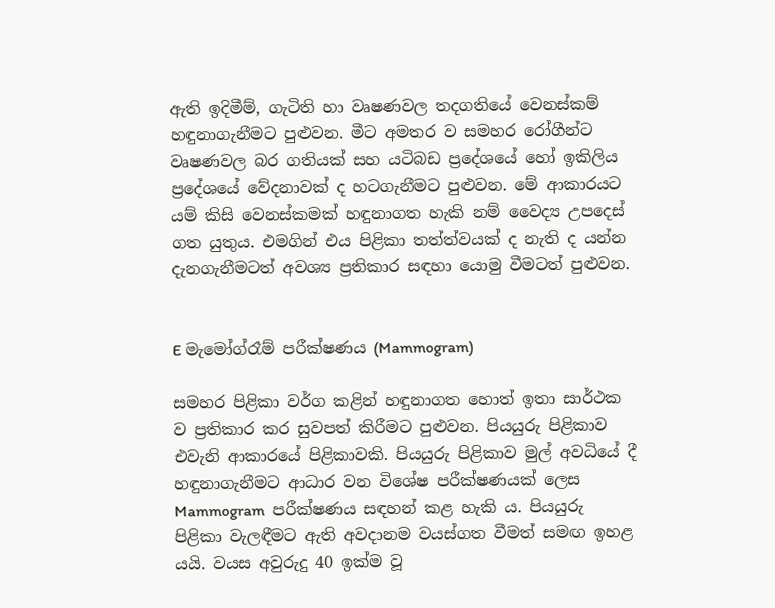ඇති ඉදිමීම්, ගැටිති හා වෘෂණවල තදගතියේ වෙනස්කම් හඳුනාගැනීමට පුළුවන. මීට අමතර ව සමහර රෝගීන්ට වෘෂණවල බර ගතියක් සහ යටිබඩ ප්‍රදේශයේ හෝ ඉකිලිය ප්‍රදේශයේ වේදනාවක් ද හටගැනීමට පුළුවන. මේ ආකාරයට යම් කිසි වෙනස්කමක් හඳුනාගත හැකි නම් වෛද්‍ය උපදෙස් ගත යුතුය. එමගින් එය පිළිකා තත්ත්වයක් ද නැති ද යන්න දැනගැනීමටත් අවශ්‍ය ප්‍රතිකාර සඳහා යොමු වීමටත් පුළුවන.


E මැමෝග්රෑම් පරීක්ෂණය (Mammogram)

සමහර පිළිකා වර්ග කළින් හඳුනාගත හොත් ඉතා සාර්ථක ව ප්‍රතිකාර කර සුවපත් කිරීමට පුළුවන. පියයුරු පිළිකාව එවැනි ආකාරයේ පිළිකාවකි. පියයුරු පිළිකාව මුල් අවධියේ දී හඳුනාගැනීමට ආධාර වන විශේෂ පරීක්ෂණයක් ලෙස Mammogram  පරීක්ෂණය සඳහන් කළ හැකි ය. පියයුරු පිළිකා වැලඳීමට ඇති අවදානම වයස්ගත වීමත් සමඟ ඉහළ යයි. වයස අවුරුදු 40 ඉක්ම වූ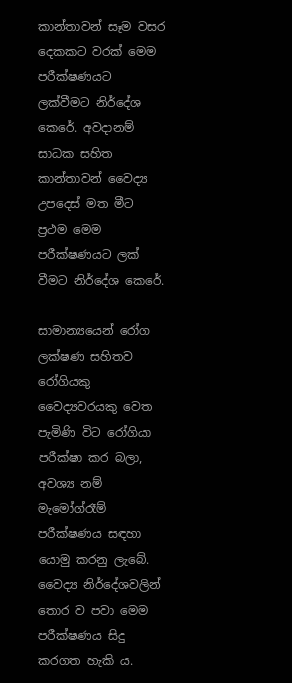කාන්තාවන් සෑම වසර දෙකකට වරක් මෙම පරීක්ෂණයට ලක්වීමට නිර්දේශ කෙරේ. අවදානම් සාධක සහිත කාන්තාවන් වෛද්‍ය උපදෙස් මත මීට ප්‍රථම මෙම පරීක්ෂණයට ලක් වීමට නිර්දේශ කෙරේ.

සාමාන්‍යයෙන් රෝග ලක්ෂණ සහිතව රෝගියකු වෛද්‍යවරයකු වෙත පැමිණි විට රෝගියා පරීක්ෂා කර බලා, අවශ්‍ය නම් මැමෝග්රෑම් පරීක්ෂණය සඳහා යොමු කරනු ලැබේ. වෛද්‍ය නිර්දේශවලින් තොර ව පවා මෙම පරීක්ෂණය සිදු කරගත හැකි ය.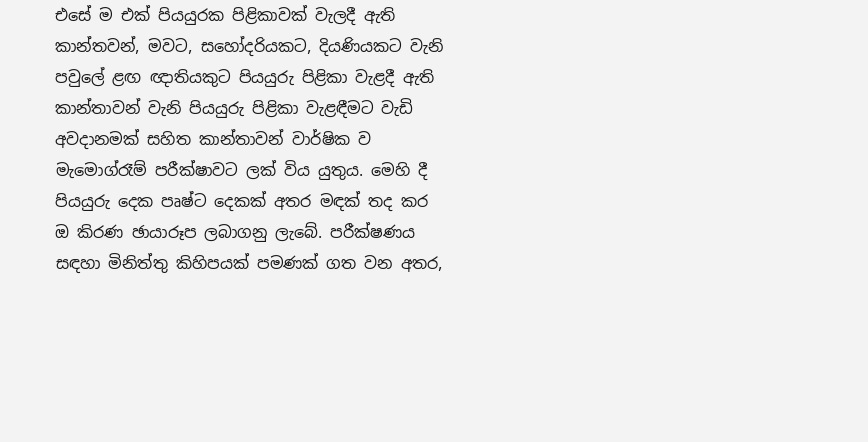එසේ ම එක් පියයුරක පිළිකාවක් වැලදී ඇති කාන්තවන්, මවට, සහෝදරියකට, දියණියකට වැනි පවුලේ ළඟ ඥාතියකුට පියයුරු පිළිකා වැළදී ඇති කාන්තාවන් වැනි පියයුරු පිළිකා වැළඳීමට වැඩි අවදානමක් සහිත කාන්තාවන් වාර්ෂික ව මැමොග්රෑම් පරීක්ෂාවට ලක් විය යුතුය. මෙහි දී පියයුරු දෙක පෘෂ්ට දෙකක් අතර මඳක් තද කර ඔ කිරණ ඡායාරූප ලබාගනු ලැබේ. පරීක්ෂණය සඳහා මිනිත්තු කිහිපයක් පමණක් ගත වන අතර,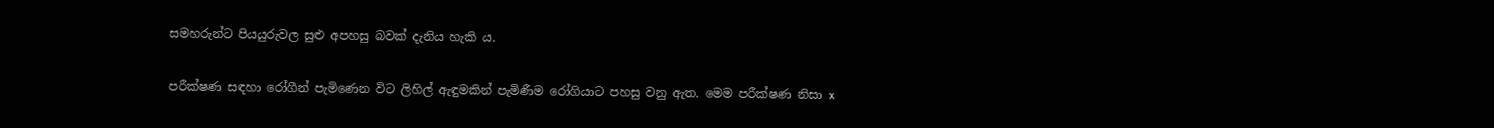සමහරුන්ට පියයුරුවල සුළු අපහසු බවක් දැනිය හැකි ය.

පරීක්ෂණ සඳහා රෝගීන් පැමිණෙන විට ලිහිල් ඇඳුමකින් පැමිණීම රෝගියාට පහසු වනු ඇත. මෙම පරීක්ෂණ නිසා x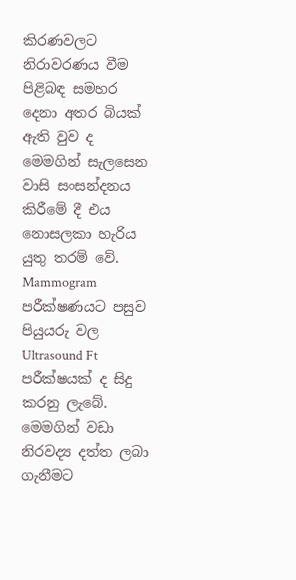කිරණවලට නිරාවරණය වීම පිළිබඳ සමහර දෙනා අතර බියක් ඇති වුව ද මෙමගින් සැලසෙන වාසි සංසන්දනය කිරීමේ දී එය නොසලකා හැරිය යුතු තරම් වේ. Mammogram  පරීක්ෂණයට පසුව පියුයරු වල Ultrasound Ft පරීක්ෂයක් ද සිදු කරනු ලැබේ. මෙමගින් වඩා නිරවද්‍ය දත්ත ලබා ගැනීමට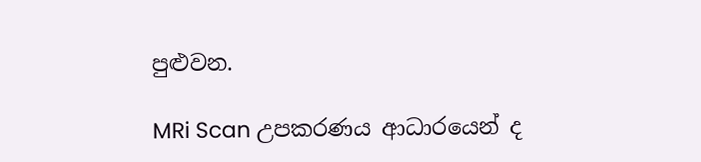පුළුවන.

MRi Scan උපකරණය ආධාරයෙන් ද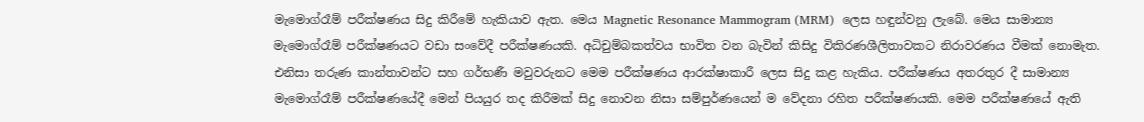මැමොග්රෑම් පරීක්ෂණය සිදු කිරීමේ හැකියාව ඇත. මෙය Magnetic Resonance Mammogram (MRM)  ලෙස හඳුන්වනු ලැබේ. මෙය සාමාන්‍ය මැමොග්රෑම් පරීක්ෂණයට වඩා සංවේදී පරීක්ෂණයකි. අධිචුම්බකත්වය භාවිත වන බැවින් කිසිදු විකිරණශීලිතාවකට නිරාවරණය වීමක් නොමැත. එනිසා තරුණ කාන්තාවන්ට සහ ගර්භණී මවුවරුනට මෙම පරීක්ෂණය ආරක්ෂාකාරී ලෙස සිදු කළ හැකිය. පරීක්ෂණය අතරතුර දී සාමාන්‍ය මැමොග්රෑම් පරීක්ෂණයේදී මෙන් පියයුර තද කිරීමක් සිදු නොවන නිසා සම්පුර්ණයෙන් ම වේදනා රහිත පරීක්ෂණයකි. මෙම පරීක්ෂණයේ ඇති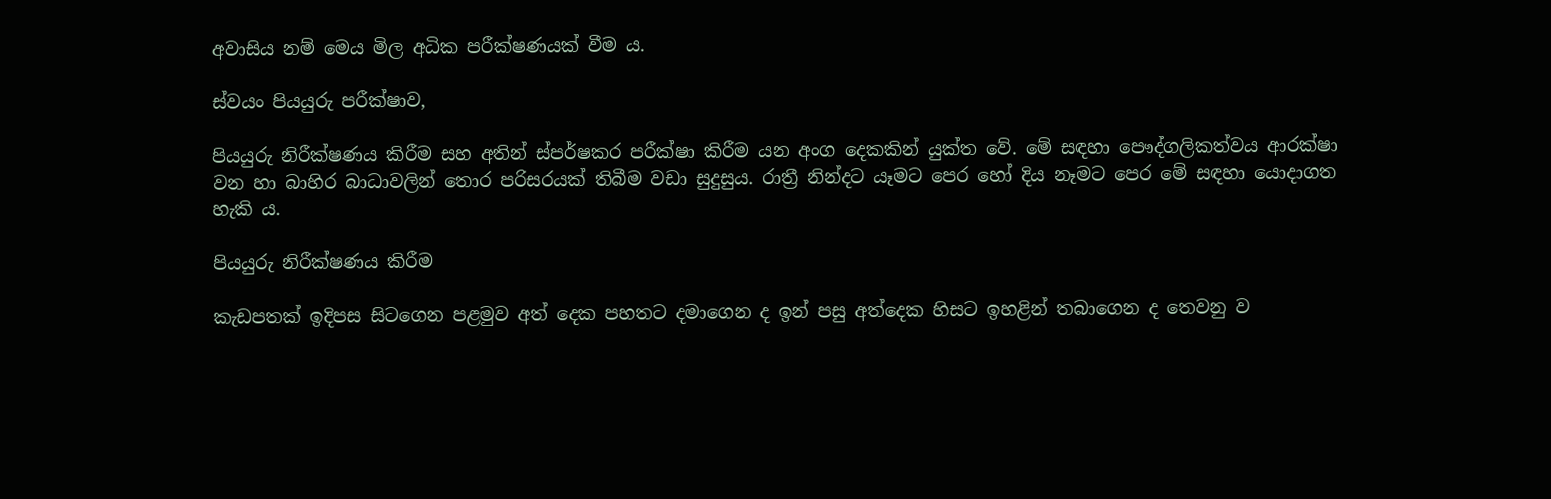අවාසිය නම් මෙය මිල අධික පරීක්ෂණයක් වීම ය.

ස්වයං පියයුරු පරීක්ෂාව,

පියයුරු නිරීක්ෂණය කිරීම සහ අතින් ස්පර්ෂකර පරීක්ෂා කිරීම යන අංග දෙකකින් යුක්ත වේ. මේ සඳහා පෞද්ගලිකත්වය ආරක්ෂා වන හා බාහිර බාධාවලින් තොර පරිසරයක් තිබීම වඩා සුදුසුය. රාත්‍රී නින්දට යෑමට පෙර හෝ දිය නෑමට පෙර මේ සඳහා යොදාගත හැකි ය.

පියයුරු නිරීක්ෂණය කිරීම

කැඩපතක් ඉදිපස සිටගෙන පළමුව අත් දෙක පහතට දමාගෙන ද ඉන් පසු අත්දෙක හිසට ඉහළින් තබාගෙන ද තෙවනු ව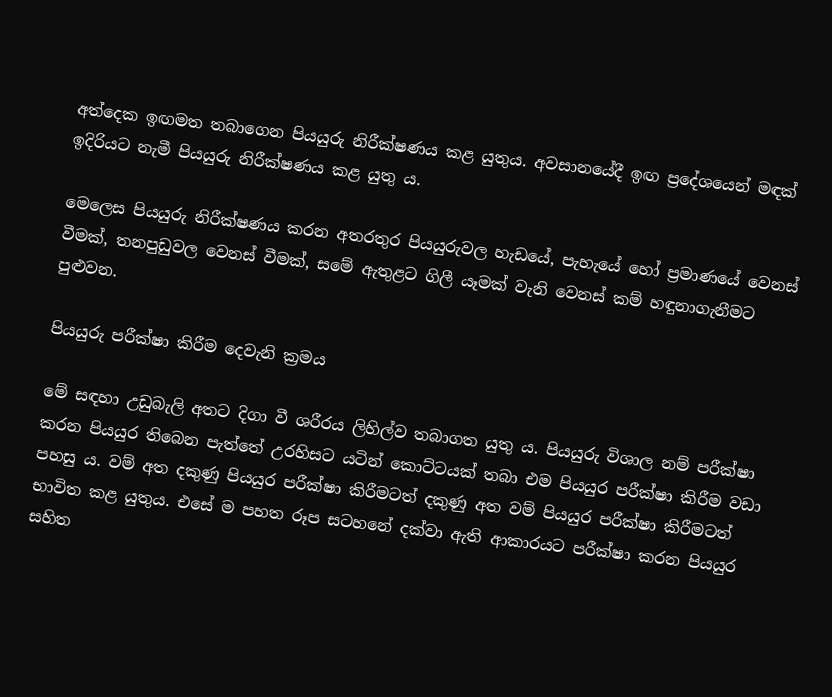අත්දෙක ඉඟමත තබාගෙන පියයුරු නිරීක්ෂණය කළ යුතුය. අවසානයේදී ඉඟ ප්‍රදේශයෙන් මඳක් ඉදිරියට නැමී පියයුරු නිරීක්ෂණය කළ යුතු ය.

මෙලෙස පියයුරු නිරීක්ෂණය කරන අතරතුර පියයුරුවල හැඩයේ, පැහැයේ හෝ ප්‍රමාණයේ වෙනස් වීමක්, තනපුඩුවල වෙනස් වීමක්, සමේ ඇතුළට ගිලී යෑමක් වැනි වෙනස් කම් හඳුනාගැනීමට පුළුවන.

පියයුරු පරීක්ෂා කිරීම දෙවැනි ක්‍රමය

මේ සඳහා උඩුබැලි අතට දිගා වී ශරීරය ලිහිල්ව තබාගත යුතු ය. පියයුරු විශාල නම් පරීක්ෂා කරන පියයුර තිබෙන පැත්තේ උරහිසට යටින් කොට්ටයක් තබා එම පියයුර පරීක්ෂා කිරීම වඩා පහසු ය. වම් අත දකුණු පියයුර පරීක්ෂා කිරීමටත් දකුණු අත වම් පියයුර පරීක්ෂා කිරීමටත් භාවිත කළ යුතුය. එසේ ම පහත රූප සටහනේ දක්වා ඇති ආකාරයට පරීක්ෂා කරන පියයුර සහිත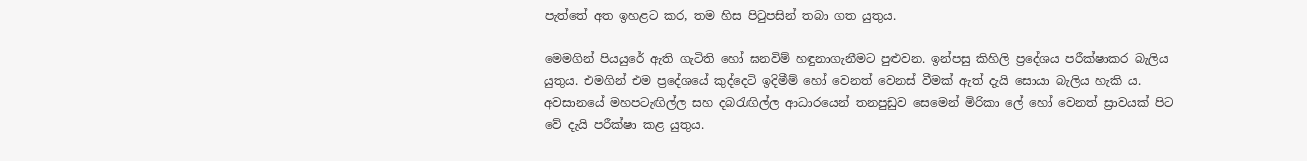පැත්තේ අත ඉහළට කර, තම හිස පිටුපසින් තබා ගත යුතුය.

මෙමගින් පියයුරේ ඇති ගැටිති හෝ ඝනවිම් හඳුනාගැනීමට පුළුවන. ඉන්පසු කිහිලි ප්‍රදේශය පරීක්ෂාකර බැලිය යුතුය. එමගින් එම ප්‍රදේශයේ කුද්දෙටි ඉදිමීම් හෝ වෙනත් වෙනස් වීමක් ඇත් දැයි සොයා බැලිය හැකි ය. අවසානයේ මහපටැඟිල්ල සහ දබරැඟිල්ල ආධාරයෙන් තනපුඩුව සෙමෙන් මිරිකා ලේ හෝ වෙනත් ස්‍රාවයක් පිට වේ දැයි පරීක්ෂා කළ යුතුය.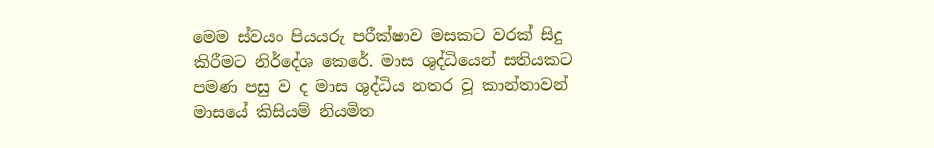මෙම ස්වයං පියයරු පරීක්ෂාව මසකට වරක් සිදු කිරීමට නිර්දේශ කෙරේ. මාස ශුද්ධියෙන් සතියකට පමණ පසු ව ද මාස ශුද්ධිය නතර වූ කාන්තාවන් මාසයේ කිසියම් නියමිත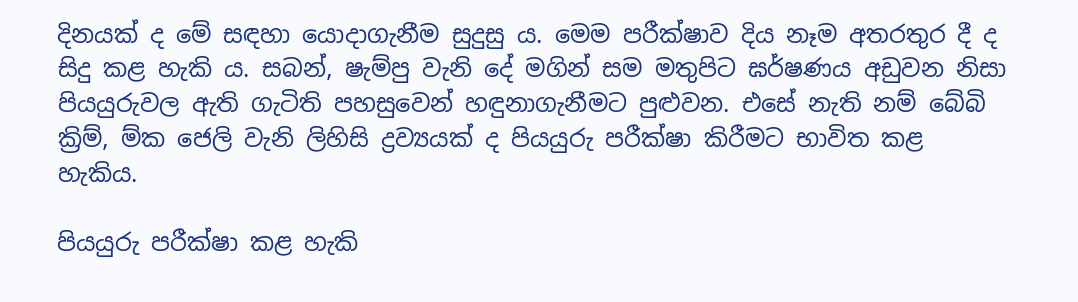දිනයක් ද මේ සඳහා යොදාගැනීම සුදුසු ය. මෙම පරීක්ෂාව දිය නෑම අතරතුර දී ද සිදු කළ හැකි ය. සබන්, ෂැම්පු වැනි දේ මගින් සම මතුපිට ඝර්ෂණය අඩුවන නිසා පියයුරුවල ඇති ගැටිති පහසුවෙන් හඳුනාගැනීමට පුළුවන. එසේ නැති නම් බේබි ක්‍රිම්, ම්ක ජෙලි වැනි ලිහිසි ද්‍රව්‍යයක් ද පියයුරු පරීක්ෂා කිරීමට භාවිත කළ හැකිය.

පියයුරු පරීක්ෂා කළ හැකි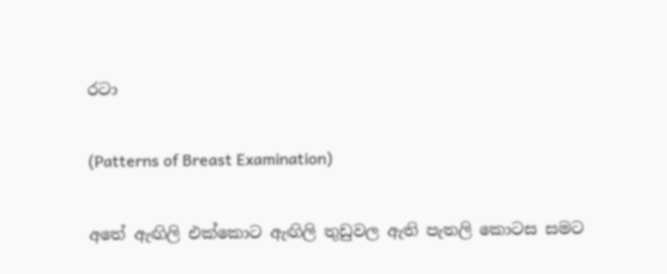රටා

(Patterns of Breast Examination)

අතේ ඇඟිලි එක්කොට ඇඟිලි තුඩුවල ඇති පැතලි කොටස සමට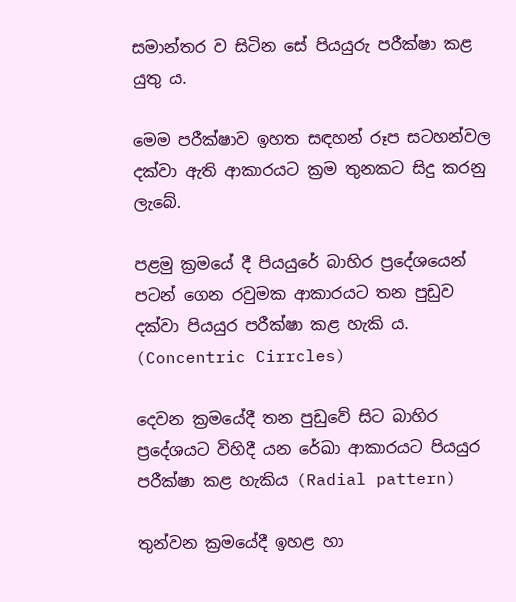සමාන්තර ව සිටින සේ පියයුරු පරීක්ෂා කළ යුතු ය.

මෙම පරීක්ෂාව ඉහත සඳහන් රූප සටහන්වල දක්වා ඇති ආකාරයට ක්‍රම තුනකට සිදු කරනු ලැබේ.

පළමු ක්‍රමයේ දී පියයුරේ බාහිර ප්‍රදේශයෙන් පටන් ගෙන රවුමක ආකාරයට තන පුඩුව දක්වා පියයුර පරීක්ෂා කළ හැකි ය. (Concentric Cirrcles)

දෙවන ක්‍රමයේදී තන පුඩුවේ සිට බාහිර ප්‍රදේශයට විහිදී යන රේඛා ආකාරයට පියයුර පරීක්ෂා කළ හැකිය (Radial pattern)

තුන්වන ක්‍රමයේදී ඉහළ හා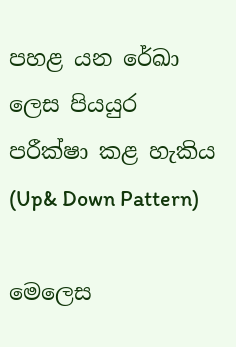පහළ යන රේඛා ලෙස පියයුර පරීක්ෂා කළ හැකිය (Up& Down Pattern)

මෙලෙස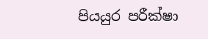පියයුර පරීක්ෂා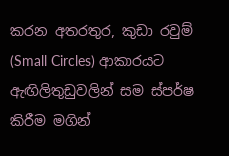කරන අතරතුර, කුඩා රවුම් (Small Circles) ආකාරයට ඇඟිලිතුඩුවලින් සම ස්පර්ෂ කිරීම මගින්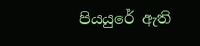පියයුරේ ඇති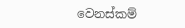වෙනස්කම්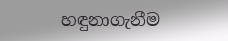හඳුනාගැනීම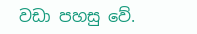වඩා පහසු වේ.